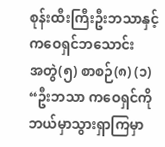စုန်းထီးကြီးဦးဘသာနှင့် ကဝေရှင်ဘသောင်း
အတွဲ(၅) စာစဉ်(၈) (၁) “ဦးဘသာ ကဝေရှင်ကို ဘယ်မှာသွားရှာကြမှာ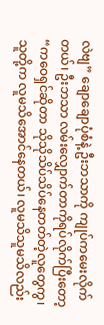လဲဗျ” ချောချောပုံစံနဲ့ ဦးဘသာကို ကျုပ်ကမေးလိုက်တယ်၊ ဦးဘသာ လမ်းလျှောက်တာကိုရပ်လိုက်ပြီးတော့ “ကဝေရှင်ဆိုတာ သိုသိုသိပ်သိပ်နေတတ်တဲ့လူတွေကွ၊ သူတို့က လူမသိအောင်နေတယ်၊ လူမသိသူမသိလည်း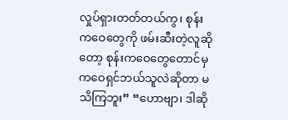လှုပ်ရှားတတ်တယ်ကွ၊ စုန်းကဝေတွေကို ဖမ်းဆီးတဲ့လူဆိုတော့ စုန်းကဝေတွေတောင်မှ ကဝေရှင်ဘယ်သူလဲဆိုတာ မသိကြဘူး” “ဟောဗျာ၊ ဒါဆို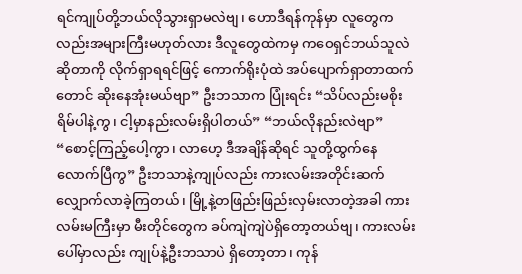ရင်ကျုပ်တို့ဘယ်လိုသွားရှာမလဲဗျ၊ ဟောဒီရန်ကုန်မှာ လူတွေကလည်းအများကြီးမဟုတ်လား ဒီလူတွေထဲကမှ ကဝေရှင်ဘယ်သူလဲဆိုတာကို လိုက်ရှာရရင်ဖြင့် ကောက်ရိုးပုံထဲ အပ်ပျောက်ရှာတာထက်တောင် ဆိုးနေအုံးမယ်ဗျာ” ဦးဘသာက ပြုံးရင်း “သိပ်လည်းမစိုးရိမ်ပါနဲ့ကွ၊ ငါ့မှာနည်းလမ်းရှိပါတယ်” “ဘယ်လိုနည်းလဲဗျာ” “စောင့်ကြည့်ပေါ့ကွာ၊ လာဟေ့ ဒီအချိန်ဆိုရင် သူတို့ထွက်နေလောက်ပြီကွ” ဦးဘသာနဲ့ကျုပ်လည်း ကားလမ်းအတိုင်းဆက်လျှောက်လာခဲ့ကြတယ်၊ မြို့နဲ့တဖြည်းဖြည်းလှမ်းလာတဲ့အခါ ကားလမ်းမကြီးမှာ မီးတိုင်တွေက ခပ်ကျဲကျဲပဲရှိတော့တယ်ဗျ၊ ကားလမ်းပေါ်မှာလည်း ကျုပ်နဲ့ဦးဘသာပဲ ရှိတော့တာ၊ ကုန်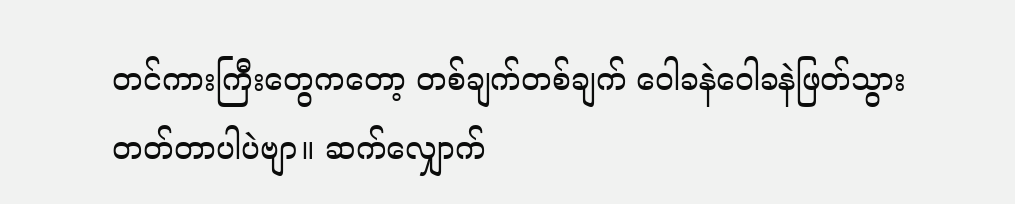တင်ကားကြီးတွေကတော့ တစ်ချက်တစ်ချက် ဝေါခနဲဝေါခနဲဖြတ်သွားတတ်တာပါပဲဗျာ။ ဆက်လျှောက်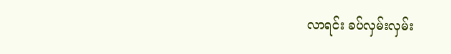လာရင်း ခပ်လှမ်းလှမ်း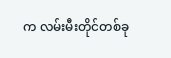က လမ်းမီးတိုင်တစ်ခု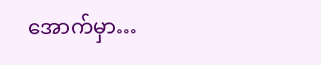အောက်မှာ…